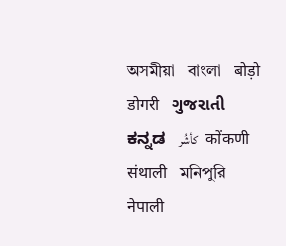অসমীয়া   বাংলা   बोड़ो   डोगरी   ગુજરાતી   ಕನ್ನಡ   كأشُر   कोंकणी   संथाली   মনিপুরি   नेपाली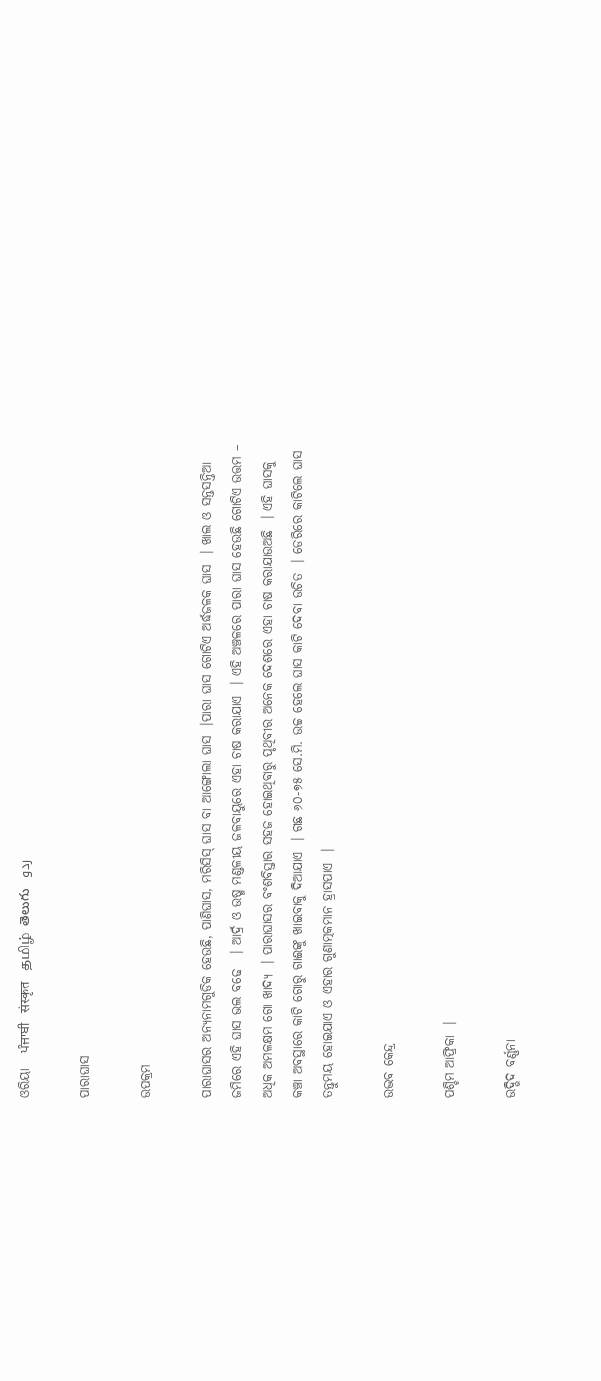ଓରିୟା   ਪੰਜਾਬੀ   संस्कृत   தமிழ்  తెలుగు   ردو

ପାରାଘାସ

ଉପକ୍ରମ

ପାରାଘାସର ଅନ୍ୟନାମଗୁଡିକ ହେଉଛି, ପାଣିଘାସ, ମରିସିସ୍ ଘାସ ବା ଆଙ୍ଗୋଲା ଘାସ  ।ପାରା ଘାସ ଗୋଟିଏ ଅର୍ଦ୍ଧଜଳକ ଘାସ  । ଖାଲ ଓ ସନ୍ତସନ୍ତିଆ ଜମିରେ ଏହି ଘାସ ଭଲ ବଢେ   । ଆର୍ଦ୍ର ଓ ଉଷ୍ମ ମଣ୍ଡଳୀୟ ଜଳବାୟୁରେ ଏହା ଚାଷ କରାଯାଏ  । ଏହି ଅଞ୍ଚଳରେ ପାରା ଘାସ ହେଉଛି ଗୋଟିଏ ଉତ୍ତମ – ଅଧିକ ଅମଳକ୍ଷମ ଗୋ ଖାଦ୍ୟ  । ପାରାଘାସର ବଂଶବିସ୍ତାର ସହଜ ହୋଇଥିବାରୁ ପୃଥିବୀର ଅନେକ ଦେଶରେ ଏହା ଚାଷ କରାଯାଉଅଛି  । ଏହି ଘାସକୁ କଞ୍ଚା ଅବସ୍ଥାରେ କାଟି ଗୋରୁ ଗାଈଙ୍କୁ ଖାଇବାକୁ ଦିଆଯାଏ  । ଗଛ ୬୦-୭୫ ସେ.ମି. ଉଚ୍ଚ ହେଲେ ଘାସ କାଟି ଦେବା ଉଚିତ  । ଡେରିରେ କାଟିଲେ ଘାସ ତନ୍ତୁମୟ ହୋଇଯାଏ ଓ ଏହାର ଗୁଣାତ୍ମକମାନ ହ୍ରାସପାଏ  ।

ଉଦ୍ଭବ କେନ୍ଦ୍ର

ପଶ୍ଚିମ ଆଫ୍ରିକା  ।

ଉଦ୍ଭିଦ ବର୍ଣ୍ଣନା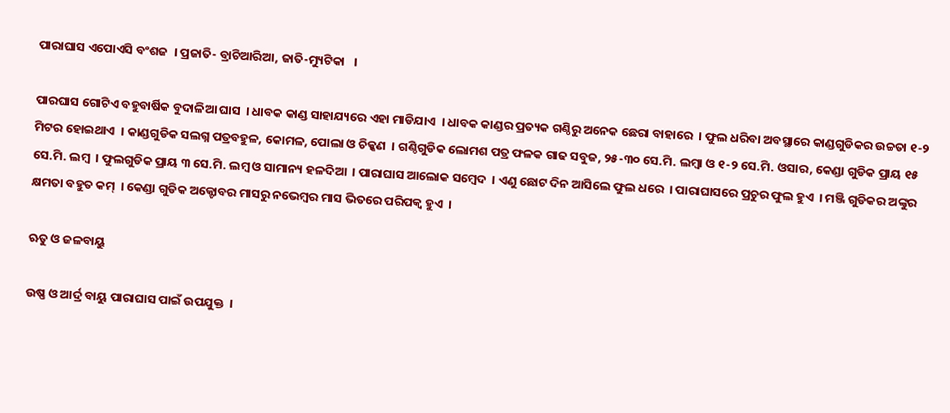ପାରାଘାସ ଏପୋଏସି ବଂଶଜ  । ପ୍ରଜାତି- ବ୍ରାଚିଆରିଆ, ଜାତି-ମ୍ୟୁଟିକା   ।

ପାରଘାସ ଗୋଟିଏ ବହୁବାର୍ଷିକ ବୁଦାଳିଆ ଘାସ  । ଧାବକ କାଣ୍ଡ ସାହାଯ୍ୟରେ ଏହା ମାଡିଯାଏ  । ଧାବକ କାଣ୍ଡର ପ୍ରତ୍ୟକ ଗଣ୍ଠିରୁ ଅନେକ ଛେରା ବାହାରେ  । ଫୁଲ ଧରିବା ଅବସ୍ଥାରେ କାଣ୍ଡଗୁଡିକର ଉଚ୍ଚତା ୧-୨ ମିଟର ହୋଇଥାଏ  । କାଣ୍ଡଗୁଡିକ ସଲଗ୍ନ ପତ୍ରବହୁଳ, କୋମଳ, ପୋଲା ଓ ଚିକ୍କଣ  । ଗଣ୍ଠିଗୁଡିକ ଲୋମଶ ପତ୍ର ଫଳକ ଗାଢ ସବୁଜ, ୨୫-୩୦ ସେ.ମି. ଲମ୍ବା ଓ ୧-୨ ସେ.ମି. ଓସାର, କେଣ୍ଡା ଗୁଡିକ ପ୍ରାୟ ୧୫ ସେ.ମି. ଲମ୍ବ  । ଫୁଲଗୁଡିକ ପ୍ରାୟ ୩ ସେ.ମି. ଲମ୍ବ ଓ ସାମାନ୍ୟ ହଳଦିଆ  । ପାରାଘାସ ଆଲୋକ ସମ୍ବେଦ  । ଏଣୁ ଛୋଟ ଦିନ ଆସିଲେ ଫୁଲ ଧରେ  । ପାରାଘାସରେ ପ୍ରଚୁର ଫୁଲ ହୁଏ  । ମଞ୍ଜି ଗୁଡିକର ଅଙ୍କୁର କ୍ଷମତା ବହୁତ କମ୍  । କେଣ୍ଡା ଗୁଡିକ ଅକ୍ଟୋବର ମାସରୁ ନଭେମ୍ବର ମାସ ଭିତରେ ପରିପକ୍ଵ ହୁଏ  ।

ଋତୁ ଓ ଜଳବାୟୁ

ଉଷ୍ଣ ଓ ଆର୍ଦ୍ର ବାୟୁ ପାରାଘାସ ପାଇଁ ଉପଯୁକ୍ତ  ।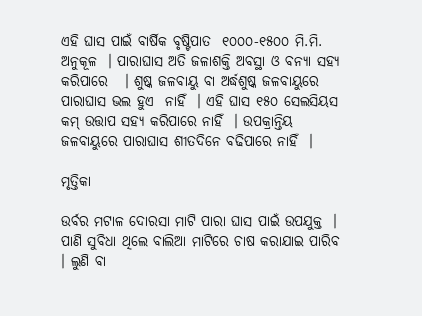ଏହି ଘାସ ପାଇଁ ବାର୍ଷିକ ବୃଷ୍ଟିପାତ  ୧୦୦୦-୧୫୦୦ ମି.ମି. ଅନୁକୂଳ  । ପାରାଘାସ ଅତି ଜଳାଶକ୍ତି ଅବସ୍ଥା ଓ ବନ୍ୟା ସହ୍ୟ କରିପାରେ   । ଶୁଷ୍କ ଜଳବାୟୁ ବା ଅର୍ଦ୍ଧଶୁଷ୍କ ଜଳବାୟୁରେ ପାରାଘାସ ଭଲ ହୁଏ  ନାହିଁ  । ଏହି ଘାସ ୧୫୦ ସେଲସିୟସ କମ୍ ଉତ୍ତାପ ସହ୍ୟ କରିପାରେ ନାହିଁ  । ଉପକ୍ରାନ୍ତିୟ ଜଳବାୟୁରେ ପାରାଘାସ ଶୀତଦିନେ ବଢିପାରେ ନାହିଁ  ।

ମୃତ୍ତିକା

ଉର୍ବର ମଟାଳ ଦୋରସା ମାଟି ପାରା ଘାସ ପାଇଁ ଉପଯୁକ୍ତ  । ପାଣି ସୁବିଧା ଥିଲେ ବାଲିଆ ମାଟିରେ ଚାଷ କରାଯାଇ ପାରିବ  । ଲୁଣି ବା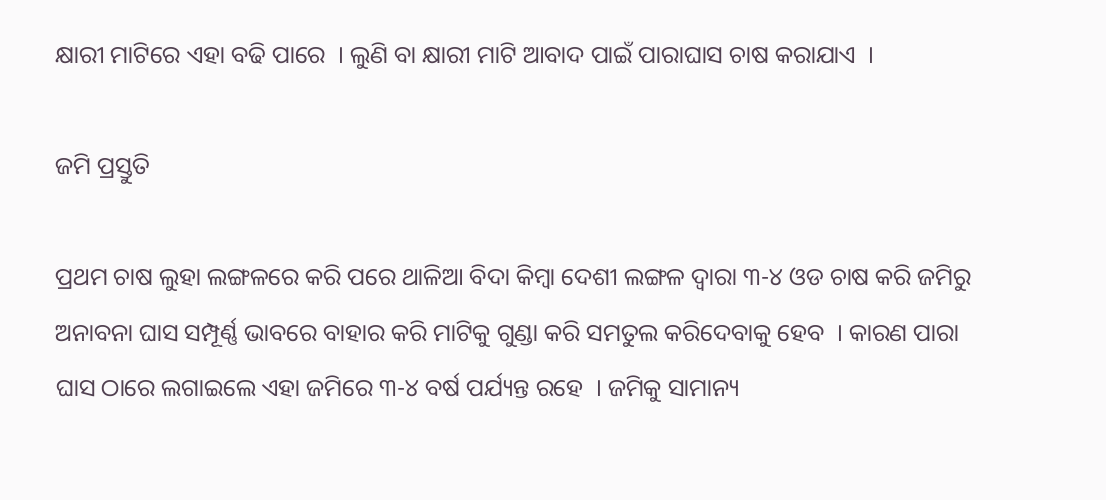କ୍ଷାରୀ ମାଟିରେ ଏହା ବଢି ପାରେ  । ଲୁଣି ବା କ୍ଷାରୀ ମାଟି ଆବାଦ ପାଇଁ ପାରାଘାସ ଚାଷ କରାଯାଏ  ।

ଜମି ପ୍ରସ୍ତୁତି

ପ୍ରଥମ ଚାଷ ଲୁହା ଲଙ୍ଗଳରେ କରି ପରେ ଥାଳିଆ ବିଦା କିମ୍ବା ଦେଶୀ ଲଙ୍ଗଳ ଦ୍ଵାରା ୩-୪ ଓଡ ଚାଷ କରି ଜମିରୁ ଅନାବନା ଘାସ ସମ୍ପୂର୍ଣ୍ଣ ଭାବରେ ବାହାର କରି ମାଟିକୁ ଗୁଣ୍ଡା କରି ସମତୁଲ କରିଦେବାକୁ ହେବ  । କାରଣ ପାରା ଘାସ ଠାରେ ଲଗାଇଲେ ଏହା ଜମିରେ ୩-୪ ବର୍ଷ ପର୍ଯ୍ୟନ୍ତ ରହେ  । ଜମିକୁ ସାମାନ୍ୟ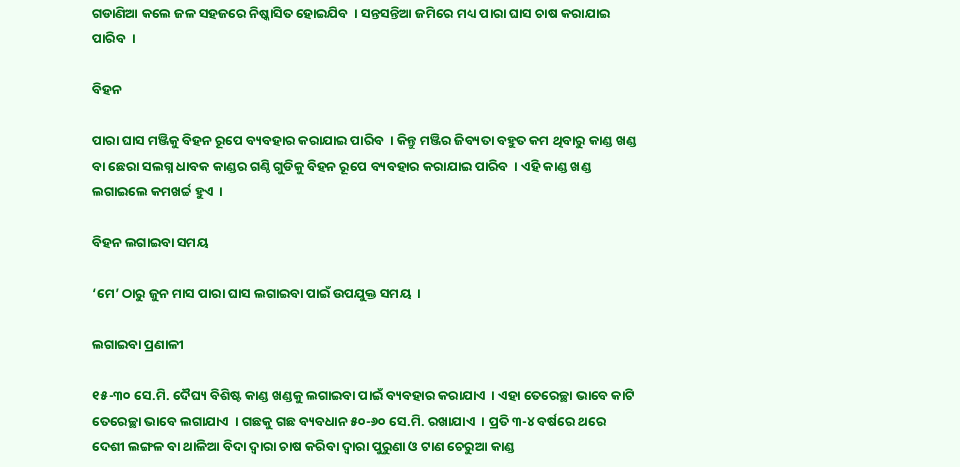ଗଡାଣିଆ କଲେ ଜଳ ସହଜରେ ନିଷ୍କାସିତ ହୋଇଯିବ  । ସନ୍ତସନ୍ତିଆ ଜମିରେ ମଧ୍ୟ ପାରା ଘାସ ଚାଷ କରାଯାଇ ପାରିବ  ।

ବିହନ

ପାରା ଘାସ ମଞ୍ଜିକୁ ବିହନ ରୂପେ ବ୍ୟବହାର କରାଯାଇ ପାରିବ  । କିନ୍ତୁ ମଞ୍ଜିର ଜିବ୍ୟତା ବହୁତ କମ ଥିବାରୁ କାଣ୍ଡ ଖଣ୍ଡ ବା ଛେରା ସଲଗ୍ନ ଧାବକ କାଣ୍ଡର ଗଣ୍ଠି ଗୁଡିକୁ ବିହନ ରୂପେ ବ୍ୟବହାର କରାଯାଇ ପାରିବ  । ଏହି କାଣ୍ଡ ଖଣ୍ଡ ଲଗାଇଲେ କମଖର୍ଚ୍ଚ ହୁଏ  ।

ବିହନ ଲଗାଇବା ସମୟ

‘ମେ’ ଠାରୁ ଜୁନ ମାସ ପାରା ଘାସ ଲଗାଇବା ପାଇଁ ଉପଯୁକ୍ତ ସମୟ  ।

ଲଗାଇବା ପ୍ରଣାଳୀ

୧୫-୩୦ ସେ.ମି. ଦୈଘ୍ୟ ବିଶିଷ୍ଟ କାଣ୍ଡ ଖଣ୍ଡକୁ ଲଗାଇବା ପାଇଁ ବ୍ୟବହାର କରାଯାଏ  । ଏହା ତେରେଚ୍ଛା ଭାବେ କାଟି ତେରେଚ୍ଛା ଭାବେ ଲଗାଯାଏ  । ଗଛକୁ ଗଛ ବ୍ୟବଧାନ ୫୦-୬୦ ସେ.ମି. ରଖାଯାଏ  । ପ୍ରତି ୩-୪ ବର୍ଷରେ ଥରେ ଦେଶୀ ଲଙ୍ଗଳ ବା ଥାଳିଆ ବିଦା ଦ୍ଵାରା ଚାଷ କରିବା ଦ୍ଵାରା ପୁରୁଣା ଓ ଟାଣ ଚେରୁଆ କାଣ୍ଡ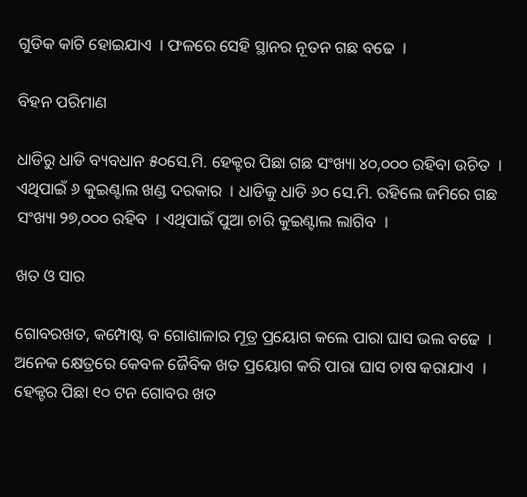ଗୁଡିକ କାଟି ହୋଇଯାଏ  । ଫଳରେ ସେହି ସ୍ଥାନର ନୂତନ ଗଛ ବଢେ  ।

ବିହନ ପରିମାଣ

ଧାଡିରୁ ଧାଡି ବ୍ୟବଧାନ ୫୦ସେ.ମି. ହେକ୍ଟର ପିଛା ଗଛ ସଂଖ୍ୟା ୪୦,୦୦୦ ରହିବା ଉଚିତ  । ଏଥିପାଇଁ ୬ କୁଇଣ୍ଟାଲ ଖଣ୍ଡ ଦରକାର  । ଧାଡିକୁ ଧାଡି ୬୦ ସେ.ମି. ରହିଲେ ଜମିରେ ଗଛ ସଂଖ୍ୟା ୨୭,୦୦୦ ରହିବ  । ଏଥିପାଇଁ ପୁଆ ଚାରି କୁଇଣ୍ଟାଲ ଲାଗିବ  ।

ଖତ ଓ ସାର

ଗୋବରଖତ, କମ୍ପୋଷ୍ଟ ବ ଗୋଶାଳାର ମୂତ୍ର ପ୍ରୟୋଗ କଲେ ପାରା ଘାସ ଭଲ ବଢେ  । ଅନେକ କ୍ଷେତ୍ରରେ କେବଳ ଜୈବିକ ଖତ ପ୍ରୟୋଗ କରି ପାରା ଘାସ ଚାଷ କରାଯାଏ  । ହେକ୍ଟର ପିଛା ୧୦ ଟନ ଗୋବର ଖତ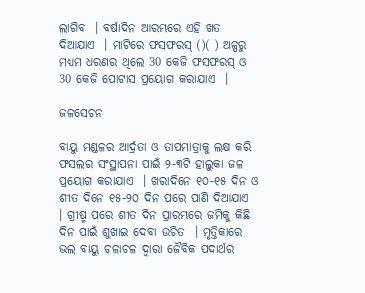ଲାଗିବ  । ବର୍ଷାଦିନ ଆରମ୍ଭରେ ଏହି ଖତ ଦିଆଯାଏ  । ମାଟିରେ ଫସଫରସ୍ ()( ) ଅଳ୍ପରୁ ମଧ୍ୟମ ଧରଣର ଥିଲେ 30 କେଜି ଫସଫରସ୍ ଓ 30 କେଜି ପୋଟାସ ପ୍ରୟୋଗ କରାଯାଏ  ।

ଜଳସେଚନ

ବାୟୁ ମଣ୍ଡଳର ଆର୍ଦ୍ରତା ଓ ତାପମାତ୍ରାକୁ ଲକ୍ଷ କରି ଫସଲର ସଂସ୍ଥାପନା ପାଇଁ ୨-୩ଟି ହାଲୁକା ଜଳ ପ୍ରୟୋଗ କରାଯାଏ  । ଖରାଦିନେ ୧୦-୧୫ ଦିନ ଓ ଶୀତ ଦିନେ ୧୫-୨୦ ଦିନ ପରେ ପାଣି ଦିଆଯାଏ  । ଗ୍ରୀଷ୍ମ ପରେ ଶୀତ ଦିନ ପ୍ରାରମ୍ଭରେ ଜମିକୁ କିଛି ଦିନ ପାଇଁ ଶୁଖାଇ ଦେବା ଉଚିତ  । ମୃତ୍ତିକାରେ ଭଲ ବାୟୁ ଚଳାଚଳ ଦ୍ଵାରା ଜୈବିକ ପଦାର୍ଥର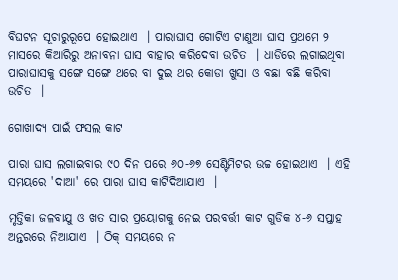ବିଘଟନ ସୂଚାରୁରୂପେ ହୋଇଥାଏ  । ପାରାଘାସ ଗୋଟିଏ ଟାଣୁଆ ଘାସ ପ୍ରଥମେ ୨ ମାସରେ କିଆରିରୁ ଅନାବନା ଘାସ ବାହାର କରିଦେବା ଉଚିତ  । ଧାଡିରେ ଲଗାଇଥିବା ପାରାଘାସକୁ ସଙ୍ଗେ ସଙ୍ଗେ ଥରେ ବା ଦୁଇ ଥର କୋଡା ଖୁସା ଓ ବଛା ବଛି କରିବା ଉଚିତ  ।

ଗୋଖାଦ୍ୟ ପାଇଁ ଫସଲ କାଟ

ପାରା ଘାସ ଲଗାଇବାର ୯୦ ଦିନ ପରେ ୬୦-୬୭ ସେଣ୍ଟିମିଟର ଉଚ୍ଚ ହୋଇଥାଏ  । ଏହି ସମୟରେ 'ଦାଆ' ରେ ପାରା ଘାସ କାଟିଦିଆଯାଏ  ।

ମୃତ୍ତିକା ଜଳବାଯୁ ଓ ଖତ ସାର ପ୍ରୟୋଗକୁ ନେଇ ପରବର୍ତ୍ତୀ କାଟ ଗୁଡିକ ୪-୬ ସପ୍ତାହ ଅନ୍ତରରେ ନିଆଯାଏ  । ଠିକ୍ ସମୟରେ ନ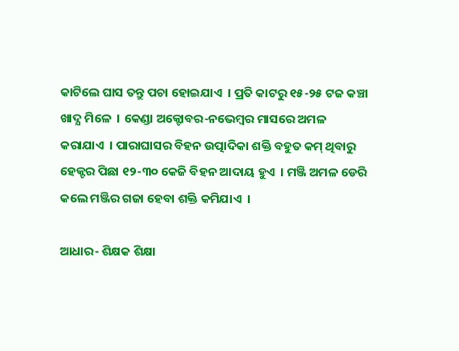କାଟିଲେ ଘାସ ତନ୍ତୁ ପଚା ହୋଇଯାଏ  । ପ୍ରତି କାଟରୁ ୧୫-୨୫ ଟଜ କଞ୍ଚା ଖାଦ୍ଯ ମିଳେ  । କେଣ୍ଡା ଅକ୍ଟୋବର-ନଭେମ୍ବର ମାସରେ ଅମଳ କରାଯାଏ  । ପାରାଘାସର ବିହନ ଉତ୍ପାଦିକା ଶକ୍ତି ବହୁତ କମ୍ ଥିବାରୁ ହେକ୍ଟର ପିଛା ୧୨-୩୦ କେଜି ବିହନ ଆଦାୟ ହୁଏ  । ମଞ୍ଜି ଅମଳ ଡେରି କଲେ ମଞ୍ଜିର ଗଜା ହେବା ଶକ୍ତି କମିଯାଏ  ।

ଆଧାର- ଶିକ୍ଷକ ଶିକ୍ଷା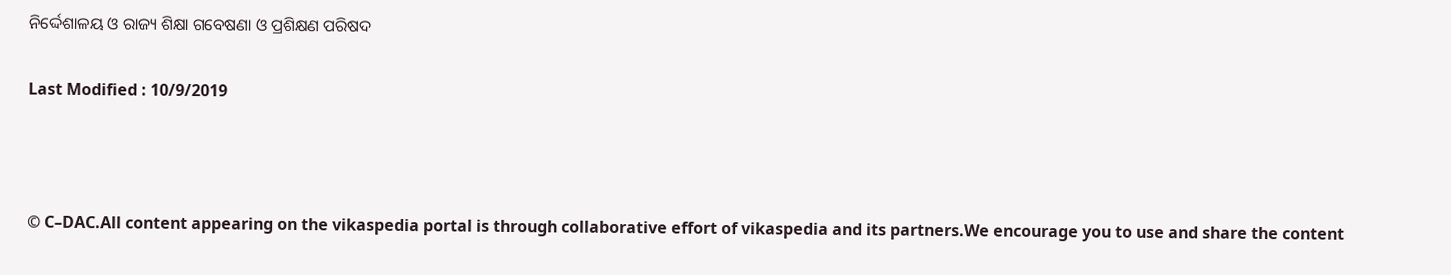ନିର୍ଦ୍ଦେଶାଳୟ ଓ ରାଜ୍ୟ ଶିକ୍ଷା ଗବେଷଣା ଓ ପ୍ରଶିକ୍ଷଣ ପରିଷଦ

Last Modified : 10/9/2019



© C–DAC.All content appearing on the vikaspedia portal is through collaborative effort of vikaspedia and its partners.We encourage you to use and share the content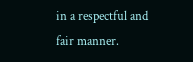in a respectful and fair manner.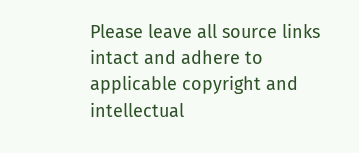Please leave all source links intact and adhere to applicable copyright and intellectual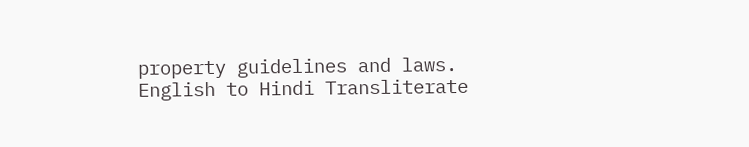property guidelines and laws.
English to Hindi Transliterate